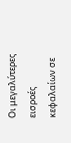Οι μεγαλύτερες εισροές κεφαλαίων σε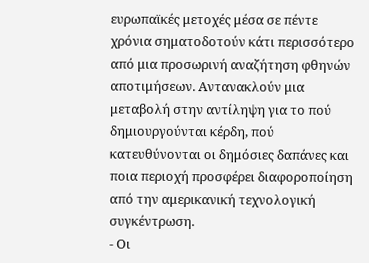ευρωπαϊκές μετοχές μέσα σε πέντε χρόνια σηματοδοτούν κάτι περισσότερο από μια προσωρινή αναζήτηση φθηνών αποτιμήσεων. Αντανακλούν μια μεταβολή στην αντίληψη για το πού δημιουργούνται κέρδη, πού κατευθύνονται οι δημόσιες δαπάνες και ποια περιοχή προσφέρει διαφοροποίηση από την αμερικανική τεχνολογική συγκέντρωση.
- Οι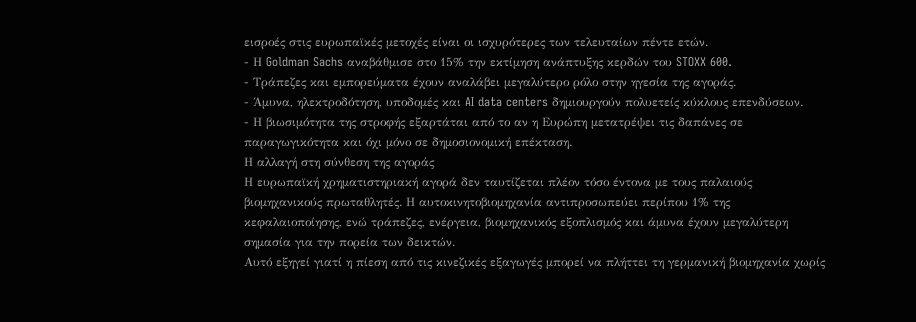εισροές στις ευρωπαϊκές μετοχές είναι οι ισχυρότερες των τελευταίων πέντε ετών.
- Η Goldman Sachs αναβάθμισε στο 15% την εκτίμηση ανάπτυξης κερδών του STOXX 600.
- Τράπεζες και εμπορεύματα έχουν αναλάβει μεγαλύτερο ρόλο στην ηγεσία της αγοράς.
- Άμυνα, ηλεκτροδότηση, υποδομές και AI data centers δημιουργούν πολυετείς κύκλους επενδύσεων.
- Η βιωσιμότητα της στροφής εξαρτάται από το αν η Ευρώπη μετατρέψει τις δαπάνες σε παραγωγικότητα και όχι μόνο σε δημοσιονομική επέκταση.
Η αλλαγή στη σύνθεση της αγοράς
Η ευρωπαϊκή χρηματιστηριακή αγορά δεν ταυτίζεται πλέον τόσο έντονα με τους παλαιούς βιομηχανικούς πρωταθλητές. Η αυτοκινητοβιομηχανία αντιπροσωπεύει περίπου 1% της κεφαλαιοποίησης, ενώ τράπεζες, ενέργεια, βιομηχανικός εξοπλισμός και άμυνα έχουν μεγαλύτερη σημασία για την πορεία των δεικτών.
Αυτό εξηγεί γιατί η πίεση από τις κινεζικές εξαγωγές μπορεί να πλήττει τη γερμανική βιομηχανία χωρίς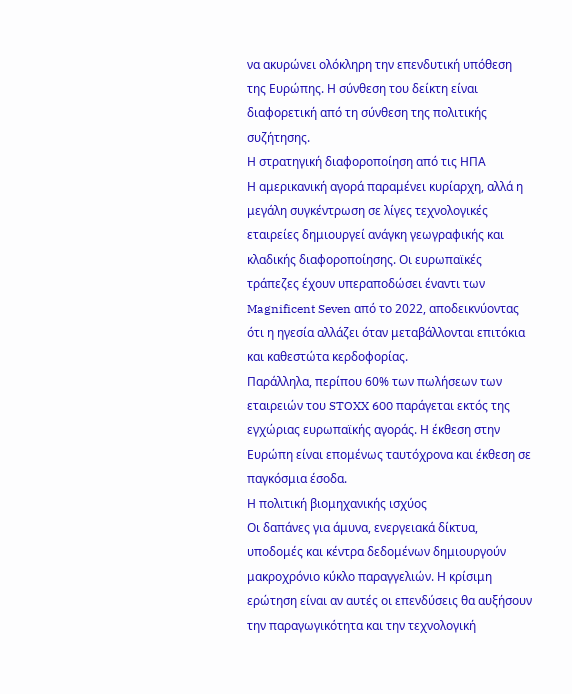να ακυρώνει ολόκληρη την επενδυτική υπόθεση της Ευρώπης. Η σύνθεση του δείκτη είναι διαφορετική από τη σύνθεση της πολιτικής συζήτησης.
Η στρατηγική διαφοροποίηση από τις ΗΠΑ
Η αμερικανική αγορά παραμένει κυρίαρχη, αλλά η μεγάλη συγκέντρωση σε λίγες τεχνολογικές εταιρείες δημιουργεί ανάγκη γεωγραφικής και κλαδικής διαφοροποίησης. Οι ευρωπαϊκές τράπεζες έχουν υπεραποδώσει έναντι των Magnificent Seven από το 2022, αποδεικνύοντας ότι η ηγεσία αλλάζει όταν μεταβάλλονται επιτόκια και καθεστώτα κερδοφορίας.
Παράλληλα, περίπου 60% των πωλήσεων των εταιρειών του STOXX 600 παράγεται εκτός της εγχώριας ευρωπαϊκής αγοράς. Η έκθεση στην Ευρώπη είναι επομένως ταυτόχρονα και έκθεση σε παγκόσμια έσοδα.
Η πολιτική βιομηχανικής ισχύος
Οι δαπάνες για άμυνα, ενεργειακά δίκτυα, υποδομές και κέντρα δεδομένων δημιουργούν μακροχρόνιο κύκλο παραγγελιών. Η κρίσιμη ερώτηση είναι αν αυτές οι επενδύσεις θα αυξήσουν την παραγωγικότητα και την τεχνολογική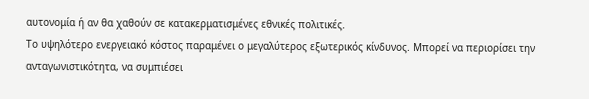αυτονομία ή αν θα χαθούν σε κατακερματισμένες εθνικές πολιτικές.
Το υψηλότερο ενεργειακό κόστος παραμένει ο μεγαλύτερος εξωτερικός κίνδυνος. Μπορεί να περιορίσει την ανταγωνιστικότητα, να συμπιέσει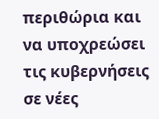περιθώρια και να υποχρεώσει τις κυβερνήσεις σε νέες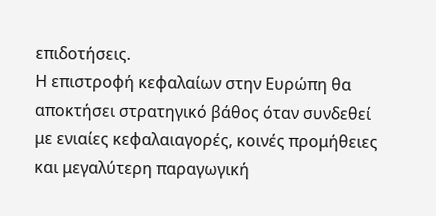επιδοτήσεις.
Η επιστροφή κεφαλαίων στην Ευρώπη θα αποκτήσει στρατηγικό βάθος όταν συνδεθεί με ενιαίες κεφαλαιαγορές, κοινές προμήθειες και μεγαλύτερη παραγωγική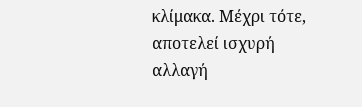κλίμακα. Μέχρι τότε, αποτελεί ισχυρή αλλαγή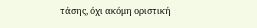τάσης, όχι ακόμη οριστική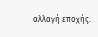αλλαγή εποχής.